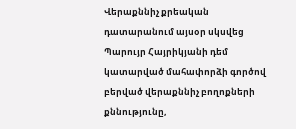Վերաքննիչ քրեական դատարանում այսօր սկսվեց Պարույր Հայրիկյանի դեմ կատարված մահափորձի գործով բերված վերաքննիչ բողոքների քննությունը,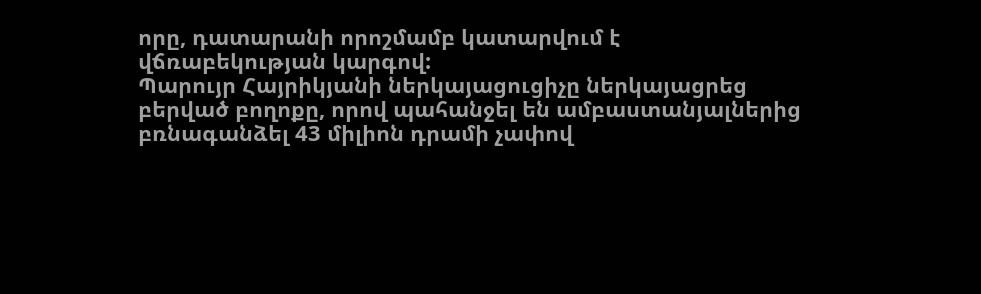որը, դատարանի որոշմամբ կատարվում է վճռաբեկության կարգով:
Պարույր Հայրիկյանի ներկայացուցիչը ներկայացրեց բերված բողոքը, որով պահանջել են ամբաստանյալներից բռնագանձել 43 միլիոն դրամի չափով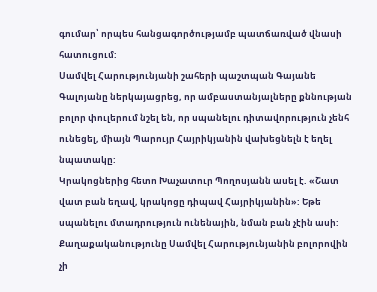գումար՝ որպես հանցագործությամբ պատճառված վնասի հատուցում:
Սամվել Հարությունյանի շահերի պաշտպան Գայանե Գալոյանը ներկայացրեց, որ ամբաստանյալները քննության բոլոր փուլերում նշել են, որ սպանելու դիտավորություն չենհ ունեցել, միայն Պարույր Հայրիկյանին վախեցնելն է եղել նպատակը:
Կրակոցներից հետո Խաչատուր Պողոսյանն ասել է. «Շատ վատ բան եղավ, կրակոցը դիպավ Հայրիկյանին»: Եթե սպանելու մտադրություն ունենային, նման բան չէին ասի:
Քաղաքականությունը Սամվել Հարությունյանին բոլորովին չի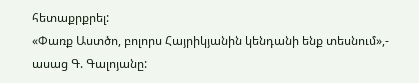հետաքրքրել:
«Փառք Աստծո, բոլորս Հայրիկյանին կենդանի ենք տեսնում»,- ասաց Գ. Գալոյանը: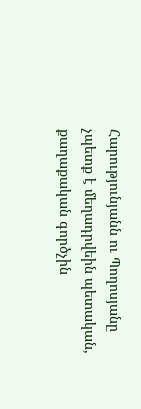Հարությունյանն ու Պողոսյանը չպետք է մեղադրվեին պետական, քաղաքական գործչին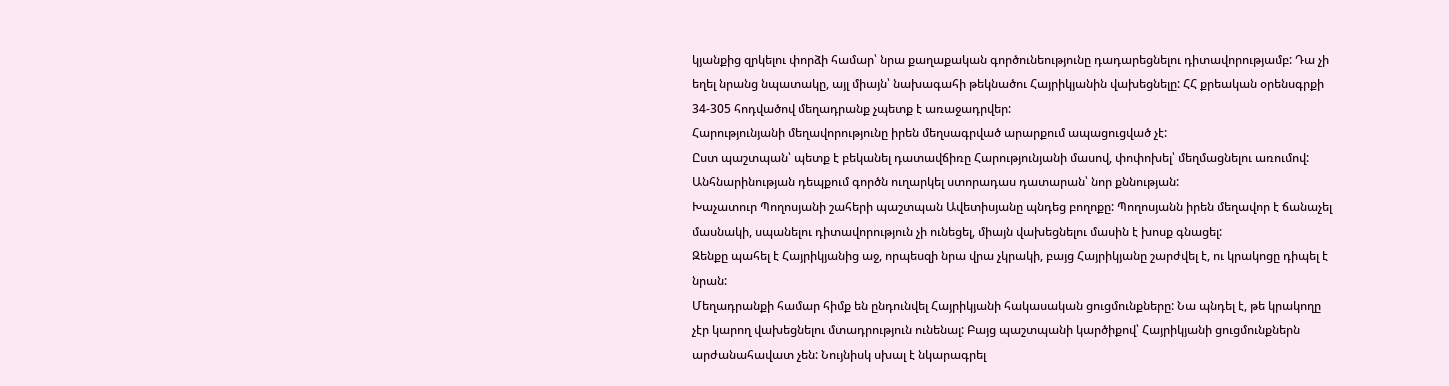կյանքից զրկելու փորձի համար՝ նրա քաղաքական գործունեությունը դադարեցնելու դիտավորությամբ: Դա չի եղել նրանց նպատակը, այլ միայն՝ նախագահի թեկնածու Հայրիկյանին վախեցնելը: ՀՀ քրեական օրենսգրքի 34-305 հոդվածով մեղադրանք չպետք է առաջադրվեր:
Հարությունյանի մեղավորությունը իրեն մեղսագրված արարքում ապացուցված չէ:
Ըստ պաշտպան՝ պետք է բեկանել դատավճիռը Հարությունյանի մասով, փոփոխել՝ մեղմացնելու առումով: Անհնարինության դեպքում գործն ուղարկել ստորադաս դատարան՝ նոր քննության:
Խաչատուր Պողոսյանի շահերի պաշտպան Ավետիսյանը պնդեց բողոքը: Պողոսյանն իրեն մեղավոր է ճանաչել մասնակի, սպանելու դիտավորություն չի ունեցել, միայն վախեցնելու մասին է խոսք գնացել:
Զենքը պահել է Հայրիկյանից աջ, որպեսզի նրա վրա չկրակի, բայց Հայրիկյանը շարժվել է, ու կրակոցը դիպել է նրան:
Մեղադրանքի համար հիմք են ընդունվել Հայրիկյանի հակասական ցուցմունքները: Նա պնդել է, թե կրակողը չէր կարող վախեցնելու մտադրություն ունենալ: Բայց պաշտպանի կարծիքով՝ Հայրիկյանի ցուցմունքներն արժանահավատ չեն: Նույնիսկ սխալ է նկարագրել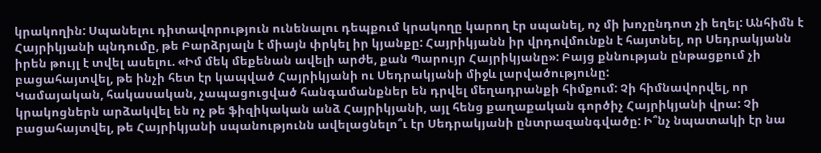կրակողին: Սպանելու դիտավորություն ունենալու դեպքում կրակողը կարող էր սպանել, ոչ մի խոչընդոտ չի եղել: Անհիմն է Հայրիկյանի պնդումը, թե Բարձրյալն է միայն փրկել իր կյանքը: Հայրիկյանն իր վրդովմունքն է հայտնել, որ Սեդրակյանն իրեն թույլ է տվել ասելու. «Իմ մեկ մեքենան ավելի արժե, քան Պարույր Հայրիկյանը»: Բայց քննության ընթացքում չի բացահայտվել, թե ինչի հետ էր կապված Հայրիկյանի ու Սեդրակյանի միջև լարվածությունը:
Կամայական, հակասական, չապացուցված հանգամանքներ են դրվել մեղադրանքի հիմքում: Չի հիմնավորվել, որ կրակոցներն արձակվել են ոչ թե ֆիզիկական անձ Հայրիկյանի, այլ հենց քաղաքական գործիչ Հայրիկյանի վրա: Չի բացահայտվել, թե Հայրիկյանի սպանությունն ավելացնելո՞ւ էր Սեդրակյանի ընտրազանգվածը: Ի՞նչ նպատակի էր նա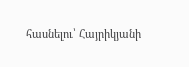հասնելու՝ Հայրիկյանի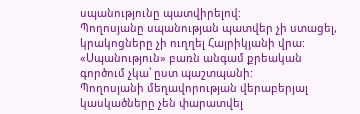սպանությունը պատվիրելով:
Պողոսյանը սպանության պատվեր չի ստացել, կրակոցները չի ուղղել Հայրիկյանի վրա: «Սպանություն» բառն անգամ քրեական գործում չկա՝ ըստ պաշտպանի:
Պողոսյանի մեղավորության վերաբերյալ կասկածները չեն փարատվել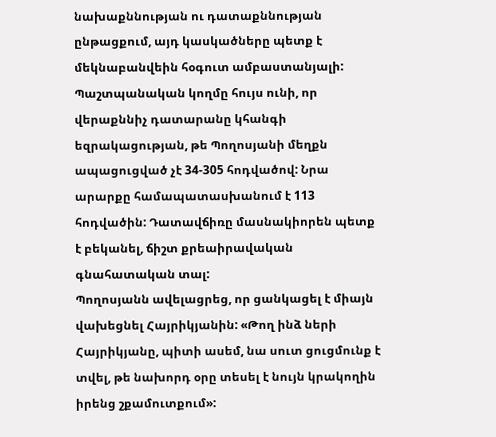նախաքննության ու դատաքննության ընթացքում, այդ կասկածները պետք է մեկնաբանվեին հօգուտ ամբաստանյալի:
Պաշտպանական կողմը հույս ունի, որ վերաքննիչ դատարանը կհանգի եզրակացության, թե Պողոսյանի մեղքն ապացուցված չէ 34-305 հոդվածով: Նրա արարքը համապատասխանում է 113 հոդվածին: Դատավճիռը մասնակիորեն պետք է բեկանել, ճիշտ քրեաիրավական գնահատական տալ:
Պողոսյանն ավելացրեց, որ ցանկացել է միայն վախեցնել Հայրիկյանին: «Թող ինձ ների Հայրիկյանը, պիտի ասեմ, նա սուտ ցուցմունք է տվել, թե նախորդ օրը տեսել է նույն կրակողին իրենց շքամուտքում»: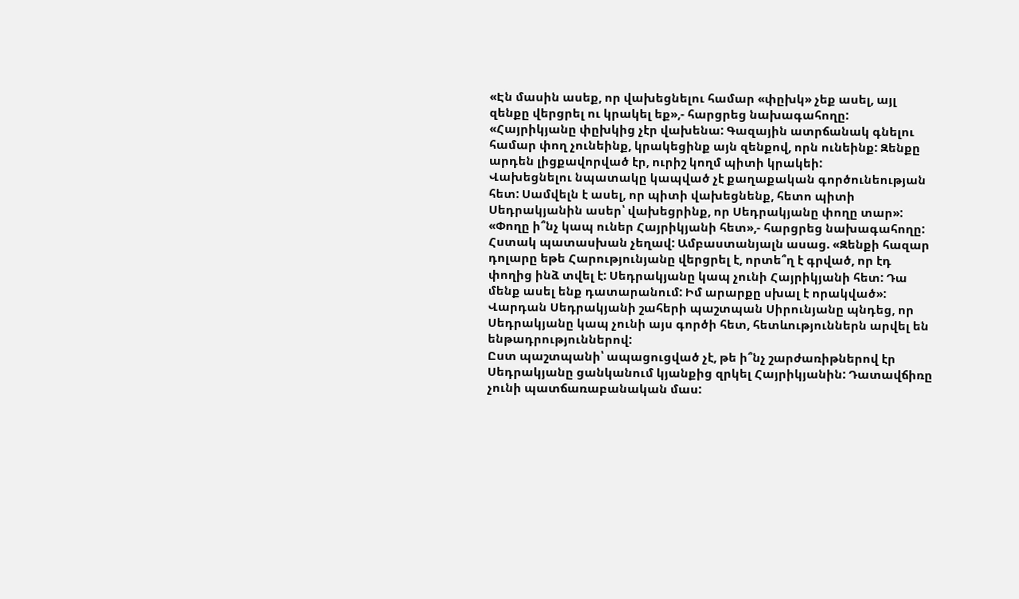«Էն մասին ասեք, որ վախեցնելու համար «փըխկ» չեք ասել, այլ զենքը վերցրել ու կրակել եք»,- հարցրեց նախագահողը: «Հայրիկյանը փըխկից չէր վախենա: Գազային ատրճանակ գնելու համար փող չունեինք, կրակեցինք այն զենքով, որն ունեինք: Զենքը արդեն լիցքավորված էր, ուրիշ կողմ պիտի կրակեի:
Վախեցնելու նպատակը կապված չէ քաղաքական գործունեության հետ: Սամվելն է ասել, որ պիտի վախեցնենք, հետո պիտի Սեդրակյանին ասեր՝ վախեցրինք, որ Սեդրակյանը փողը տար»: «Փողը ի՞նչ կապ ուներ Հայրիկյանի հետ»,- հարցրեց նախագահողը: Հստակ պատասխան չեղավ: Ամբաստանյալն ասաց. «Զենքի հազար դոլարը եթե Հարությունյանը վերցրել է, որտե՞ղ է գրված, որ էդ փողից ինձ տվել է: Սեդրակյանը կապ չունի Հայրիկյանի հետ: Դա մենք ասել ենք դատարանում: Իմ արարքը սխալ է որակված»:
Վարդան Սեդրակյանի շահերի պաշտպան Սիրունյանը պնդեց, որ Սեդրակյանը կապ չունի այս գործի հետ, հետևություններն արվել են ենթադրություններով:
Ըստ պաշտպանի՝ ապացուցված չէ, թե ի՞նչ շարժառիթներով էր Սեդրակյանը ցանկանում կյանքից զրկել Հայրիկյանին: Դատավճիռը չունի պատճառաբանական մաս: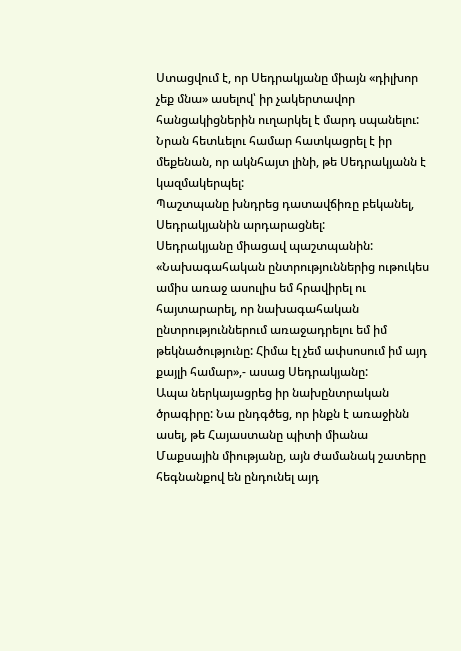Ստացվում է, որ Սեդրակյանը միայն «դիլխոր չեք մնա» ասելով՝ իր չակերտավոր հանցակիցներին ուղարկել է մարդ սպանելու: Նրան հետևելու համար հատկացրել է իր մեքենան, որ ակնհայտ լինի, թե Սեդրակյանն է կազմակերպել:
Պաշտպանը խնդրեց դատավճիռը բեկանել, Սեդրակյանին արդարացնել:
Սեդրակյանը միացավ պաշտպանին: «Նախագահական ընտրություններից ութուկես ամիս առաջ ասուլիս եմ հրավիրել ու հայտարարել, որ նախագահական ընտրություններում առաջադրելու եմ իմ թեկնածությունը: Հիմա էլ չեմ ափսոսում իմ այդ քայլի համար»,- ասաց Սեդրակյանը:
Ապա ներկայացրեց իր նախընտրական ծրագիրը: Նա ընդգծեց, որ ինքն է առաջինն ասել, թե Հայաստանը պիտի միանա Մաքսային միությանը, այն ժամանակ շատերը հեգնանքով են ընդունել այդ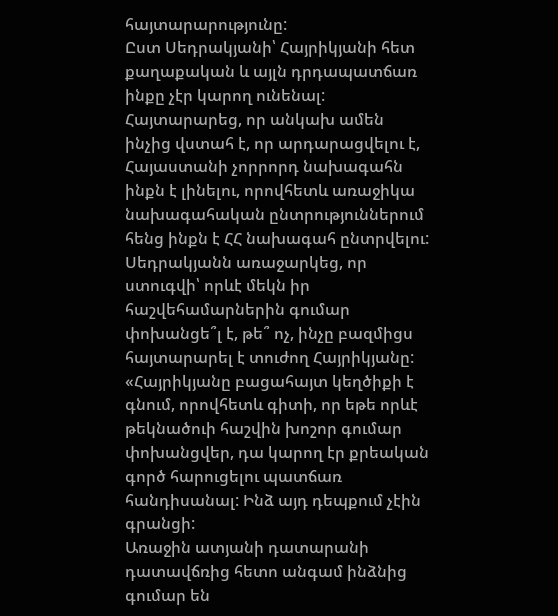հայտարարությունը:
Ըստ Սեդրակյանի՝ Հայրիկյանի հետ քաղաքական և այլն դրդապատճառ ինքը չէր կարող ունենալ: Հայտարարեց, որ անկախ ամեն ինչից վստահ է, որ արդարացվելու է, Հայաստանի չորրորդ նախագահն ինքն է լինելու, որովհետև առաջիկա նախագահական ընտրություններում հենց ինքն է ՀՀ նախագահ ընտրվելու:
Սեդրակյանն առաջարկեց, որ ստուգվի՝ որևէ մեկն իր հաշվեհամարներին գումար փոխանցե՞լ է, թե՞ ոչ, ինչը բազմիցս հայտարարել է տուժող Հայրիկյանը:
«Հայրիկյանը բացահայտ կեղծիքի է գնում, որովհետև գիտի, որ եթե որևէ թեկնածուի հաշվին խոշոր գումար փոխանցվեր, դա կարող էր քրեական գործ հարուցելու պատճառ հանդիսանալ: Ինձ այդ դեպքում չէին գրանցի:
Առաջին ատյանի դատարանի դատավճռից հետո անգամ ինձնից գումար են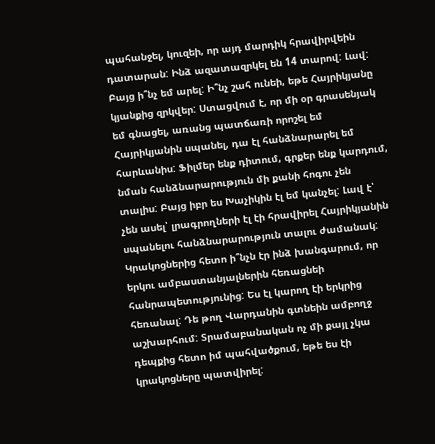պահանջել, կուզեի, որ այդ մարդիկ հրավիրվեին դատարան: Ինձ ազատազրկել են 14 տարով: Լավ: Բայց ի՞նչ եմ արել: Ի՞նչ շահ ունեի, եթե Հայրիկյանը կյանքից զրկվեր: Ստացվում է, որ մի օր գրասենյակ եմ գնացել, առանց պատճառի որոշել եմ Հայրիկյանին սպանել, դա էլ հանձնարարել եմ հարևանիս: Ֆիլմեր ենք դիտում, գրքեր ենք կարդում, նման հանձնարարություն մի քանի հոգու չեն տալիս: Բայց իբր ես Խաչիկին էլ եմ կանչել: Լավ է՝ չեն ասել՝ լրագրողների էլ էի հրավիրել Հայրիկյանին սպանելու հանձնարարություն տալու ժամանակ:
Կրակոցներից հետո ի՞նչն էր ինձ խանգարում, որ երկու ամբաստանյալներին հեռացնեի հանրապետությունից: Ես էլ կարող էի երկրից հեռանալ: Դե թող Վարդանին գտնեին ամբողջ աշխարհում: Տրամաբանական ոչ մի քայլ չկա դեպքից հետո իմ պահվածքում, եթե ես էի կրակոցները պատվիրել: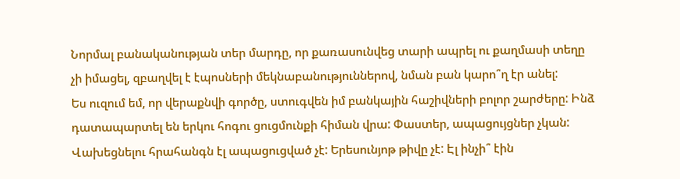Նորմալ բանականության տեր մարդը, որ քառասունվեց տարի ապրել ու քաղմասի տեղը չի իմացել, զբաղվել է էպոսների մեկնաբանություններով, նման բան կարո՞ղ էր անել:
Ես ուզում եմ, որ վերաքնվի գործը, ստուգվեն իմ բանկային հաշիվների բոլոր շարժերը: Ինձ դատապարտել են երկու հոգու ցուցմունքի հիման վրա: Փաստեր, ապացույցներ չկան: Վախեցնելու հրահանգն էլ ապացուցված չէ: Երեսունյոթ թիվը չէ: Էլ ինչի՞ էին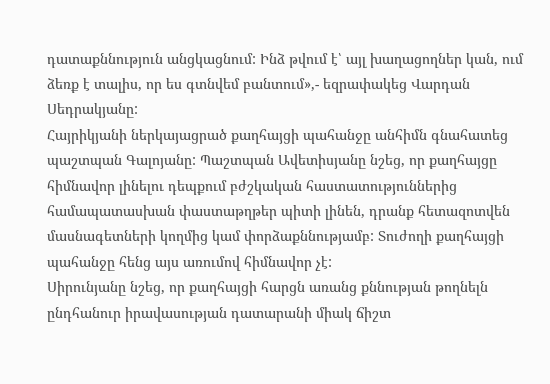դատաքննություն անցկացնում: Ինձ թվում է՝ այլ խաղացողներ կան, ում ձեռք է տալիս, որ ես գտնվեմ բանտում»,- եզրափակեց Վարդան Սեդրակյանը:
Հայրիկյանի ներկայացրած քաղհայցի պահանջը անհիմն գնահատեց պաշտպան Գալոյանը: Պաշտպան Ավետիսյանը նշեց, որ քաղհայցը հիմնավոր լինելու դեպքում բժշկական հաստատություններից համապատասխան փաստաթղթեր պիտի լինեն, դրանք հետազոտվեն մասնագետների կողմից կամ փորձաքննությամբ: Տուժողի քաղհայցի պահանջը հենց այս առումով հիմնավոր չէ:
Սիրունյանը նշեց, որ քաղհայցի հարցն առանց քննության թողնելն ընդհանուր իրավասության դատարանի միակ ճիշտ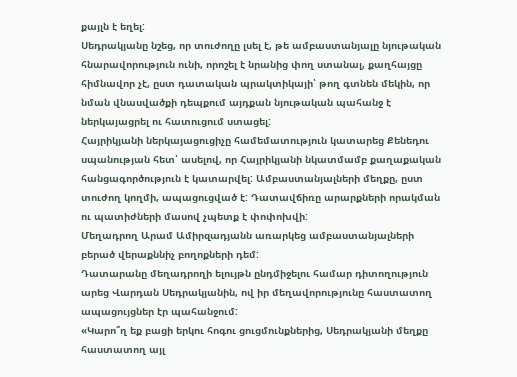քայլն է եղել:
Սեդրակյանը նշեց, որ տուժողը լսել է, թե ամբաստանյալը նյութական հնարավորություն ունի, որոշել է նրանից փող ստանալ, քաղհայցը հիմնավոր չէ, ըստ դատական պրակտիկայի՝ թող գտնեն մեկին, որ նման վնասվածքի դեպքում այդքան նյութական պահանջ է ներկայացրել ու հատուցում ստացել:
Հայրիկյանի ներկայացուցիչը համեմատություն կատարեց Քենեդու սպանության հետ՝ ասելով, որ Հայրիկյանի նկատմամբ քաղաքական հանցագործություն է կատարվել: Ամբաստանյալների մեղքը, ըստ տուժող կողմի, ապացուցված է: Դատավճիռը արարքների որակման ու պատիժների մասով չպետք է փոփոխվի:
Մեղադրող Արամ Ամիրզադյանն առարկեց ամբաստանյալների բերած վերաքննիչ բողոքների դեմ:
Դատարանը մեղադրողի ելույթն ընդմիջելու համար դիտողություն արեց Վարդան Սեդրակյանին, ով իր մեղավորությունը հաստատող ապացույցներ էր պահանջում:
«Կարո՞ղ եք բացի երկու հոգու ցուցմունքներից, Սեդրակյանի մեղքը հաստատող այլ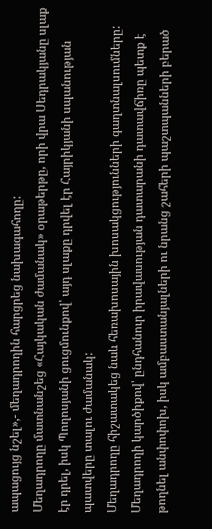ապացույց նշել»,- մեղադրողին հարցրեց նախագահողը:
Մեղադրողը մատնանշեց «Հայկական ժամանակ» օրաթերթը, որի վրա Սեդրակյանը սլաք էր դրել, իսկ Պողոսյանի ցուցմունքով՝ այդ սլաքը դրվել էր Հայրիկյանի սպանության պատվերը տալու ժամանակ:
Մեղադրողը հիշատակեց նաև հեռախոսային խոսակցությունների գաղտնալսումները:
Մեղադրողի կարծիքով՝ ընդհանուր իրավասության դատարանի դատավճիռը պետք է թողնել անփոփոխ, իսկ ամբաստանյալների ու նրանց շահերի պաշտպանների բերած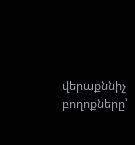վերաքննիչ բողոքները՝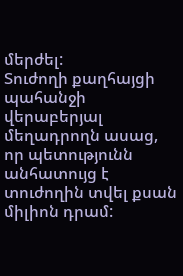մերժել:
Տուժողի քաղհայցի պահանջի վերաբերյալ մեղադրողն ասաց, որ պետությունն անհատույց է տուժողին տվել քսան միլիոն դրամ: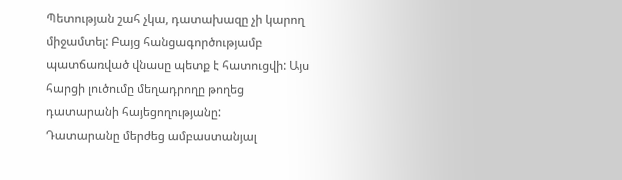Պետության շահ չկա, դատախազը չի կարող միջամտել: Բայց հանցագործությամբ պատճառված վնասը պետք է հատուցվի: Այս հարցի լուծումը մեղադրողը թողեց դատարանի հայեցողությանը:
Դատարանը մերժեց ամբաստանյալ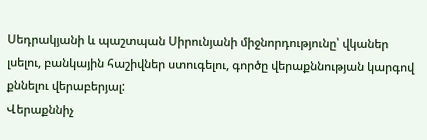Սեդրակյանի և պաշտպան Սիրունյանի միջնորդությունը՝ վկաներ լսելու, բանկային հաշիվներ ստուգելու, գործը վերաքննության կարգով քննելու վերաբերյալ:
Վերաքննիչ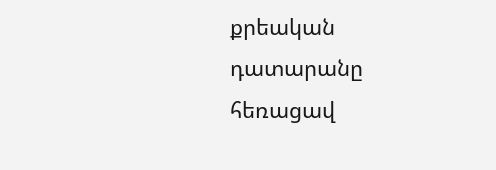քրեական դատարանը հեռացավ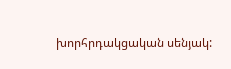խորհրդակցական սենյակ: